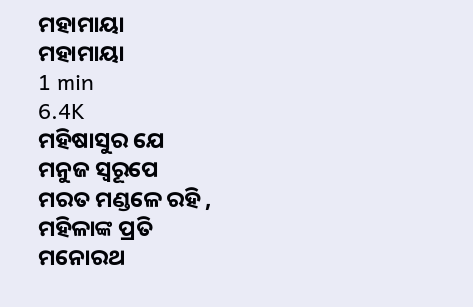ମହାମାୟା
ମହାମାୟା
1 min
6.4K
ମହିଷାସୁର ଯେ
ମନୁଜ ସ୍ୱରୂପେ
ମରତ ମଣ୍ଡଳେ ରହି ,
ମହିଳାଙ୍କ ପ୍ରତି
ମନୋରଥ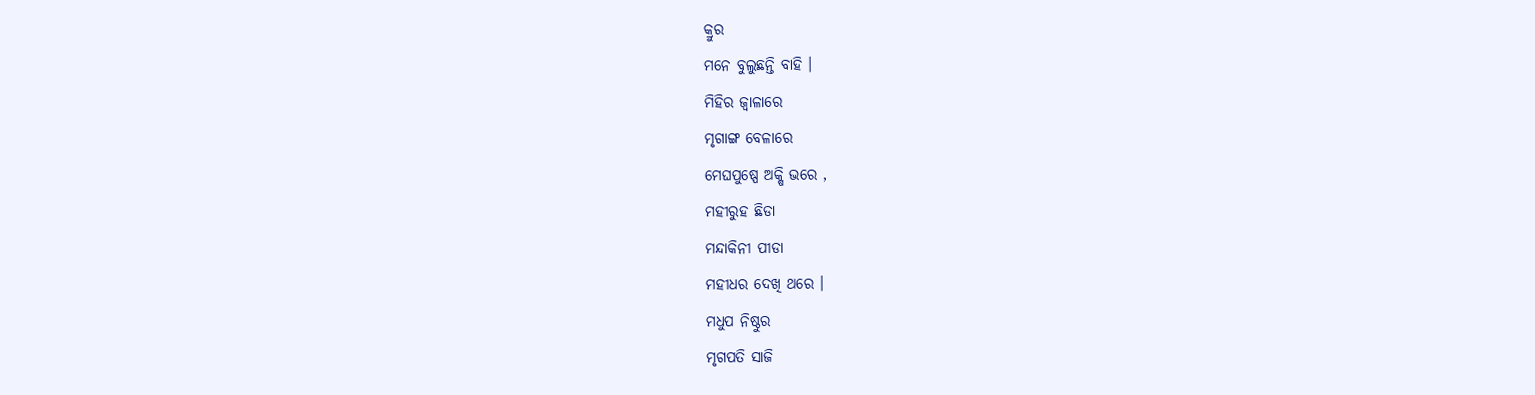କ୍ରୁର
ମନେ ବୁଲୁଛନ୍ତି ବାହି ।
ମିହିର ଜ୍ବାଳାରେ
ମୃଗାଙ୍ଗ ବେଳାରେ
ମେଘପୁଷ୍ପେ ଅକ୍ଷି ଭରେ ,
ମହୀରୁହ ଛିଡା
ମନ୍ଦାକିନୀ ପୀଡା
ମହୀଧର ଦେଖି ଥରେ ।
ମଧୁପ ନିଷ୍ଠୁର
ମୃଗପତି ସାଜି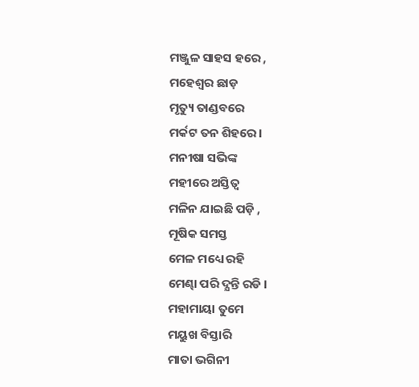ମଞ୍ଜୁଳ ସାହସ ହରେ ,
ମହେଶ୍ବର ଛାଡ଼
ମୃତ୍ୟୁ ତାଣ୍ଡବରେ
ମର୍କଟ ତନ ଶିହରେ ।
ମନୀଷା ସଭିଙ୍କ
ମହୀରେ ଅସ୍ତିତ୍ବ
ମଳିନ ଯାଇଛି ପଡ଼ି ,
ମୂଷିକ ସମସ୍ତ
ମେଳ ମଧ୍ୟେ ରହି
ମେଣ୍ଢା ପରି ଦ୍ଯନ୍ତି ରଡି ।
ମହାମାୟା ତୁମେ
ମୟୁଖ ବିସ୍ତାରି
ମାତା ଭଗିନୀ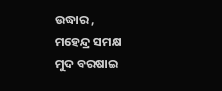ଉଦ୍ଧାର ,
ମହେନ୍ଦ୍ର ସମକ୍ଷ
ମୁଦ ବରଷାଇ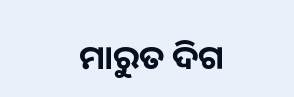ମାରୁତ ଦିଗ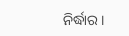ନିର୍ଦ୍ଧାର ।